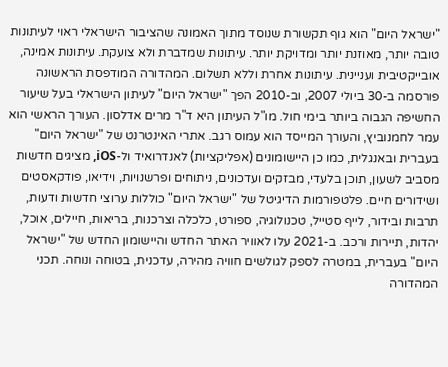"ישראל היום" הוא גוף תקשורת שנוסד מתוך האמונה שהציבור הישראלי ראוי לעיתונות טובה יותר, מאוזנת יותר ומדויקת יותר. עיתונות שמדברת ולא צועקת. עיתונות אמינה, אובייקטיבית ועניינית. עיתונות אחרת וללא תשלום. המהדורה המודפסת הראשונה פורסמה ב-30 ביולי 2007, וב-2010 הפך "ישראל היום" לעיתון הישראלי בעל שיעור החשיפה הגבוה ביותר בימי חול. מו"ל העיתון היא ד"ר מרים אדלסון. העורך הראשי הוא עמר לחמנוביץ, והעורך המייסד הוא עמוס רגב. אתרי האינטרנט של "ישראל היום" בעברית ובאנגלית, כמו כן היישומונים (אפליקציות) לאנדרואיד ול-iOS, מציגים חדשות מסביב לשעון, תוכן בלעדי, מבזקים ועדכונים, ניתוחים ופרשנויות, וידיאו, פודקאסטים ושידורים חיים. פלטפורמות הדיגיטל של "ישראל היום" כוללות ערוצי חדשות ודעות, תרבות ובידור, לייף סטייל, טכנולוגיה, ספורט, כלכלה וצרכנות, בריאות, חיילים, אוכל, יהדות, תיירות ורכב. ב-2021 עלו לאוויר האתר החדש והיישומון החדש של "ישראל היום" בעברית, במטרה לספק לגולשים חוויה מהירה, עדכנית, בטוחה ונוחה. תכני המהדורה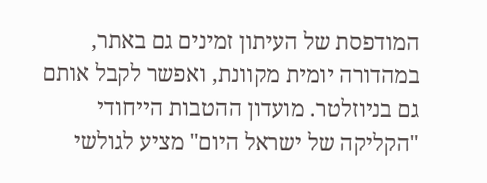המודפסת של העיתון זמינים גם באתר, במהדורה יומית מקוונת, ואפשר לקבל אותם גם בניוזלטר. מועדון ההטבות הייחודי "הקליקה של ישראל היום" מציע לגולשי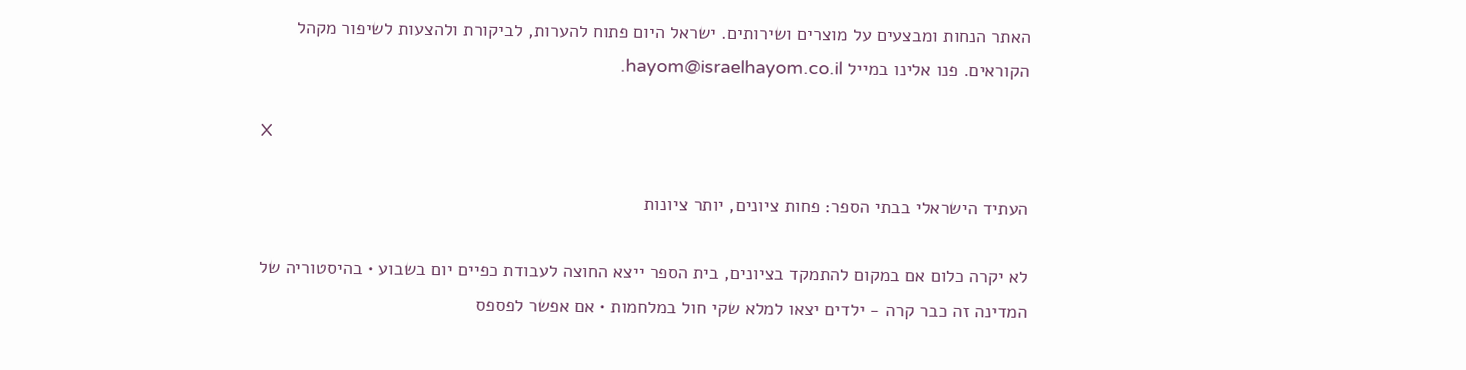האתר הנחות ומבצעים על מוצרים ושירותים. ישראל היום פתוח להערות, לביקורת ולהצעות לשיפור מקהל הקוראים. פנו אלינו במייל hayom@israelhayom.co.il.

X

העתיד הישראלי בבתי הספר: פחות ציונים, יותר ציונות

לא יקרה כלום אם במקום להתמקד בציונים, בית הספר ייצא החוצה לעבודת כפיים יום בשבוע • בהיסטוריה של המדינה זה כבר קרה - ילדים יצאו למלא שקי חול במלחמות • אם אפשר לפספס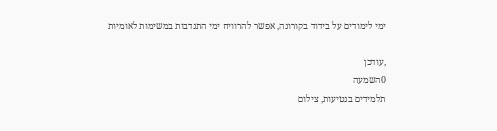ימי לימודים על בידוד בקורונה, אפשר להרוויח ימי התנדבות במשימות לאומיות

,עודכן
0השמעה
תלמידים בנטיעות, צילום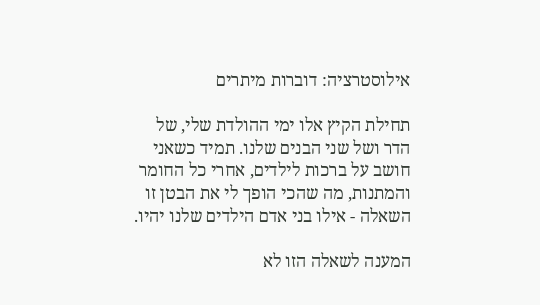אילוסטרציה: דוברות מיתרים

תחילת הקיץ אלו ימי ההולדת שלי, של הדר ושל שני הבנים שלנו. תמיד כשאני חושב על ברכות לילדים, אחרי כל החומר והמתנות, מה שהכי הופך לי את הבטן זו השאלה - אילו בני אדם הילדים שלנו יהיו.

המענה לשאלה הזו לא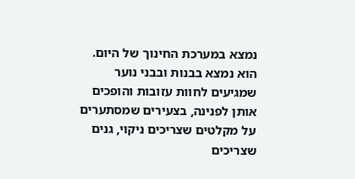נמצא במערכת החינוך של היום. הוא נמצא בבנות ובבני נוער שמגיעים לחוות עזובות והופכים אותן לפנינה, בצעירים שמסתערים על מקלטים שצריכים ניקוי, גנים שצריכים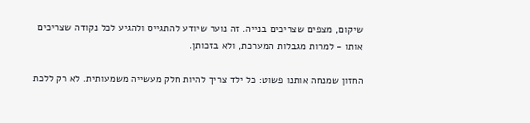שיקום, מצפים שצריכים בנייה. זה נוער שיודע להתגייס ולהגיע לכל נקודה שצריכים אותו - למרות מגבלות המערכת, ולא בזכותן.

החזון שמנחה אותנו פשוט: כל ילד צריך להיות חלק מעשייה משמעותית. לא רק ללכת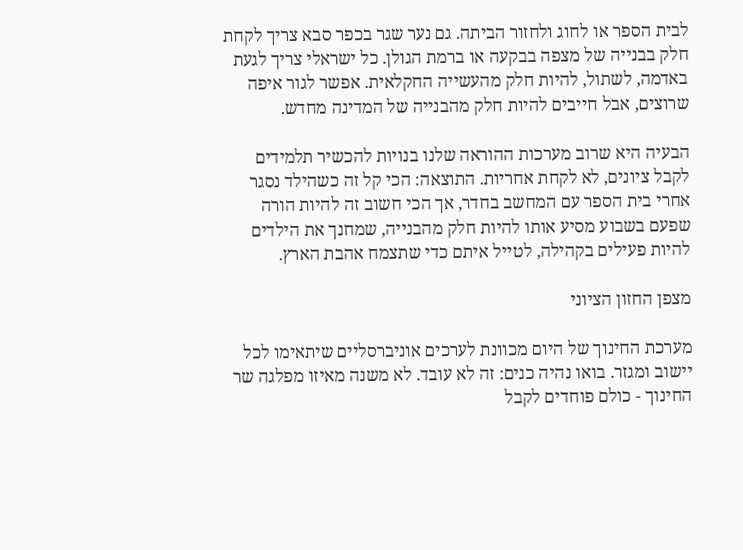לבית הספר או לחוג ולחזור הביתה. גם נער שגר בכפר סבא צריך לקחת חלק בבנייה של מצפה בבקעה או ברמת הגולן. כל ישראלי צריך לגעת באדמה, לשתול, להיות חלק מהעשייה החקלאית. אפשר לגור איפה שרוצים, אבל חייבים להיות חלק מהבנייה של המדינה מחדש.

הבעיה היא שרוב מערכות ההוראה שלנו בנויות להכשיר תלמידים לקבל ציונים, לא לקחת אחריות. התוצאה: הכי קל זה כשהילד נסגר אחרי בית הספר עם המחשב בחדר, אך הכי חשוב זה להיות הורה שפעם בשבוע מסיע אותו להיות חלק מהבנייה, שמחנך את הילדים להיות פעילים בקהילה, לטייל איתם כדי שתצמח אהבת הארץ.

מצפן החזון הציוני

מערכת החינוך של היום מכוונת לערכים אוניברסליים שיתאימו לכל יישוב ומגזר. בואו נהיה כנים: זה לא עובד. לא משנה מאיזו מפלגה שר החינוך - כולם פוחדים לקבל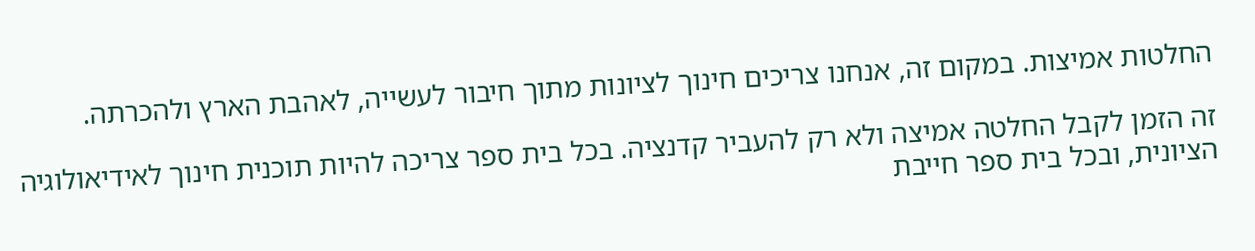החלטות אמיצות. במקום זה, אנחנו צריכים חינוך לציונות מתוך חיבור לעשייה, לאהבת הארץ ולהכרתה.

זה הזמן לקבל החלטה אמיצה ולא רק להעביר קדנציה. בכל בית ספר צריכה להיות תוכנית חינוך לאידיאולוגיה הציונית, ובכל בית ספר חייבת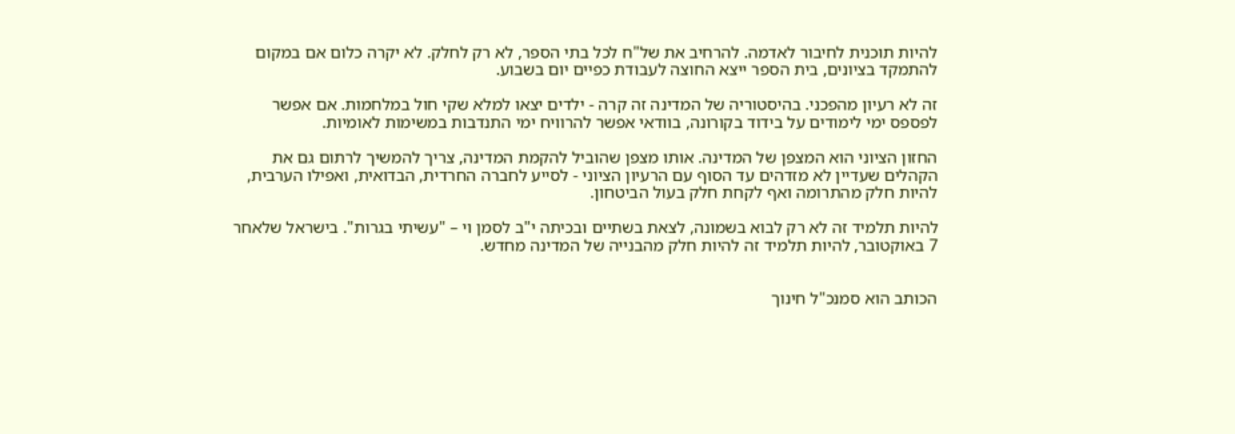להיות תוכנית לחיבור לאדמה. להרחיב את של"ח לכל בתי הספר, לא רק לחלק. לא יקרה כלום אם במקום להתמקד בציונים, בית הספר ייצא החוצה לעבודת כפיים יום בשבוע.

זה לא רעיון מהפכני. בהיסטוריה של המדינה זה קרה - ילדים יצאו למלא שקי חול במלחמות. אם אפשר לפספס ימי לימודים על בידוד בקורונה, בוודאי אפשר להרוויח ימי התנדבות במשימות לאומיות.

החזון הציוני הוא המצפן של המדינה. אותו מצפן שהוביל להקמת המדינה, צריך להמשיך לרתום גם את הקהלים שעדיין לא מזדהים עד הסוף עם הרעיון הציוני - לסייע לחברה החרדית, הבדואית, ואפילו הערבית, להיות חלק מהתרומה ואף לקחת חלק בעול הביטחון.

להיות תלמיד זה לא רק לבוא בשמונה, לצאת בשתיים ובכיתה י"ב לסמן וי – "עשיתי בגרות". בישראל שלאחר 7 באוקטובר, להיות תלמיד זה להיות חלק מהבנייה של המדינה מחדש.


הכותב הוא סמנכ"ל חינוך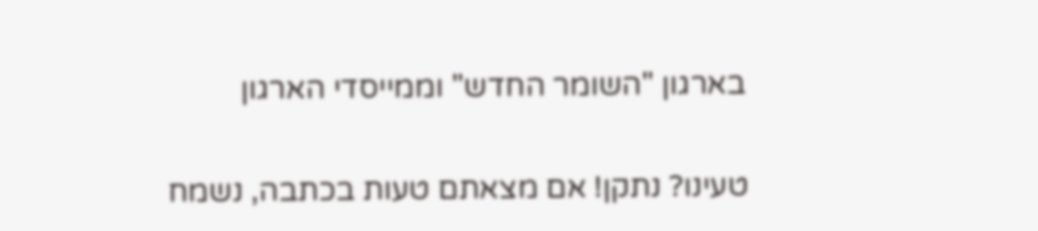בארגון "השומר החדש" וממייסדי הארגון

טעינו? נתקן! אם מצאתם טעות בכתבה, נשמח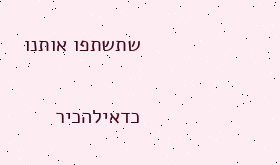שתשתפו אותנו

כדאילהכיר